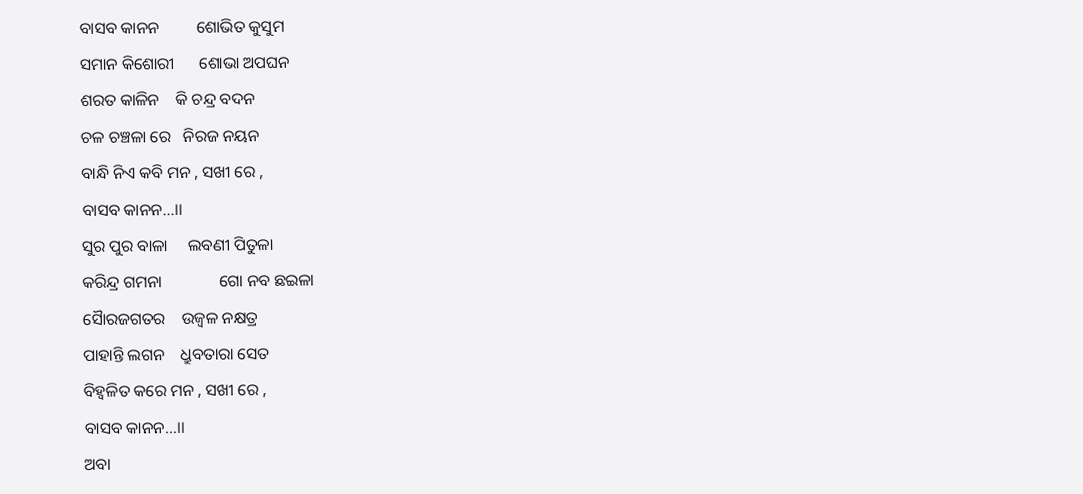ବାସବ କାନନ         ଶୋଭିତ କୁସୁମ
ସମାନ କିଶୋରୀ      ଶୋଭା ଅପଘନ
ଶରତ କାଳିନ    କି ଚନ୍ଦ୍ର ବଦନ
ଚଳ ଚଞ୍ଚଳା ରେ   ନିରଜ ନୟନ
ବାନ୍ଧି ନିଏ କବି ମନ , ସଖୀ ରେ ,
ବାସବ କାନନ…।।
ସୁର ପୁର ବାଳା     ଲବଣୀ ପିତୁଳା
କରିନ୍ଦ୍ର ଗମନା              ଗୋ ନବ ଛଇଳା
ସୈାରଜଗତର    ଉଜ୍ବଳ ନକ୍ଷତ୍ର
ପାହାନ୍ତି ଲଗନ    ଧ୍ରୁବତାରା ସେତ
ବିହ୍ଵଳିତ କରେ ମନ , ସଖୀ ରେ ,
ବାସବ କାନନ…।।
ଅବା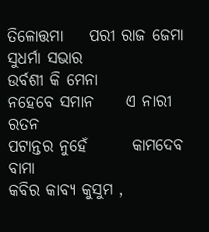ତିଳୋତ୍ତମା    ପରୀ ରାଜ ଜେମା
ସୁଧର୍ମା ସଭାର            ଉର୍ବଶୀ କି ମେନା
ନହେବେ ସମାନ     ଏ ନାରୀ ରତନ
ପଟାନ୍ତର ନୁହେଁ       କାମଦେବ ବାମା
କବିର କାବ୍ୟ କୁସୁମ ,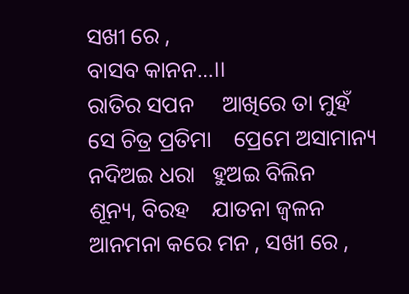ସଖୀ ରେ ,
ବାସବ କାନନ…।।
ରାତିର ସପନ     ଆଖିରେ ତା ମୁହଁ
ସେ ଚିତ୍ର ପ୍ରତିମା    ପ୍ରେମେ ଅସାମାନ୍ୟ
ନଦିଅଇ ଧରା   ହୁଅଇ ବିଲିନ
ଶୂନ୍ୟ, ବିରହ    ଯାତନା ଜ୍ଵଳନ
ଆନମନା କରେ ମନ , ସଖୀ ରେ ,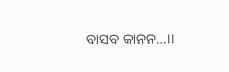ବାସବ କାନନ…।।